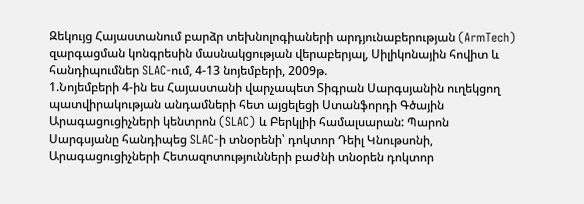Զեկույց Հայաստանում բարձր տեխնոլոգիաների արդյունաբերության (ArmTech) զարգացման կոնգրեսին մասնակցության վերաբերյալ, Սիլիկոնային հովիտ և հանդիպումներ SLAC-ում, 4-13 նոյեմբերի, 2009թ.
1.Նոյեմբերի 4-ին ես Հայաստանի վարչապետ Տիգրան Սարգսյանին ուղեկցող պատվիրակության անդամների հետ այցելեցի Ստանֆորդի Գծային Արագացուցիչների կենտրոն (SLAC) և Բերկլիի համալսարան: Պարոն Սարգսյանը հանդիպեց SLAC-ի տնօրենի՝ դոկտոր Դեիլ Կնութսոնի, Արագացուցիչների Հետազոտությունների բաժնի տնօրեն դոկտոր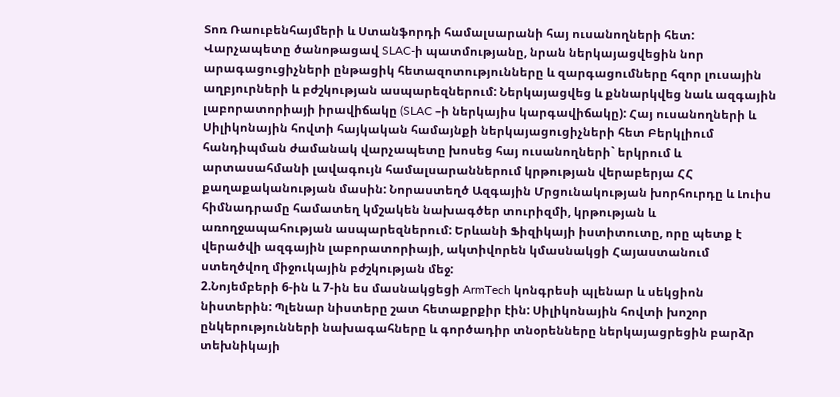Տոռ Ռաուբենհայմերի և Ստանֆորդի համալսարանի հայ ուսանողների հետ: Վարչապետը ծանոթացավ SLAC-ի պատմությանը, նրան ներկայացվեցին նոր արագացուցիչների ընթացիկ հետազոտությունները և զարգացումները հզոր լուսային աղբյուրների և բժշկության ասպարեզներում: Ներկայացվեց և քննարկվեց նաև ազգային լաբորատորիայի իրավիճակը (SLAC –ի ներկայիս կարգավիճակը): Հայ ուսանողների և Սիլիկոնային հովտի հայկական համայնքի ներկայացուցիչների հետ Բերկլիում հանդիպման ժամանակ վարչապետը խոսեց հայ ուսանողների` երկրում և արտասահմանի լավագույն համալսարաններում կրթության վերաբերյա ՀՀ քաղաքականության մասին: Նորաստեղծ Ազգային Մրցունակության խորհուրդը և Լուիս հիմնադրամը համատեղ կմշակեն նախագծեր տուրիզմի, կրթության և առողջապահության ասպարեզներում: Երևանի Ֆիզիկայի իստիտուտը, որը պետք է վերածվի ազգային լաբորատորիայի, ակտիվորեն կմասնակցի Հայաստանում ստեղծվող միջուկային բժշկության մեջ:
2.Նոյեմբերի 6-ին և 7-ին ես մասնակցեցի ArmTech կոնգրեսի պլենար և սեկցիոն նիստերին: Պլենար նիստերը շատ հետաքրքիր էին: Սիլիկոնային հովտի խոշոր ընկերությունների նախագահները և գործադիր տնօրենները ներկայացրեցին բարձր տեխնիկայի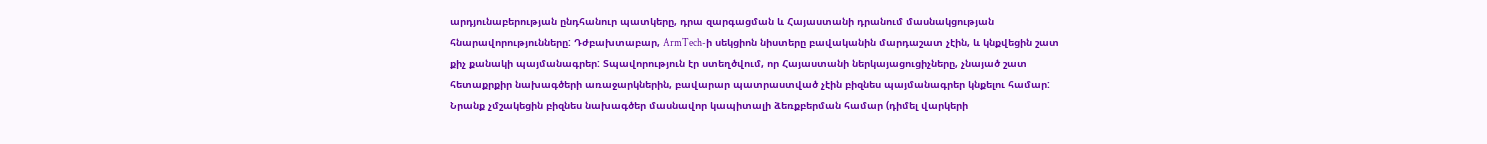արդյունաբերության ընդհանուր պատկերը, դրա զարգացման և Հայաստանի դրանում մասնակցության հնարավորությունները: Դժբախտաբար, ArmTech-ի սեկցիոն նիստերը բավականին մարդաշատ չէին, և կնքվեցին շատ քիչ քանակի պայմանագրեր: Տպավորություն էր ստեղծվում, որ Հայաստանի ներկայացուցիչները, չնայած շատ հետաքրքիր նախագծերի առաջարկներին, բավարար պատրաստված չէին բիզնես պայմանագրեր կնքելու համար: Նրանք չմշակեցին բիզնես նախագծեր մասնավոր կապիտալի ձեռքբերման համար (դիմել վարկերի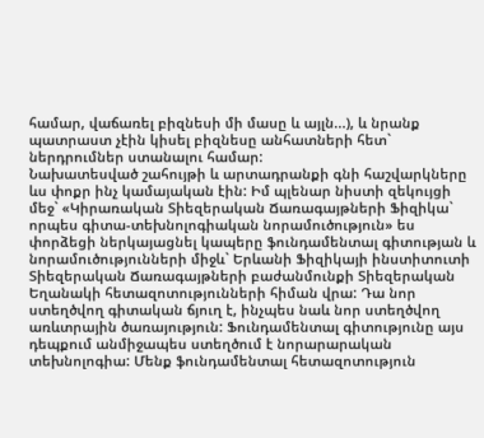համար, վաճառել բիզնեսի մի մասը և այլն...), և նրանք պատրաստ չէին կիսել բիզնեսը անհատների հետ` ներդրումներ ստանալու համար:
Նախատեսված շահույթի և արտադրանքի գնի հաշվարկները ևս փոքր ինչ կամայական էին: Իմ պլենար նիստի զեկույցի մեջ` «Կիրառական Տիեզերական Ճառագայթների Ֆիզիկա` որպես գիտա-տեխնոլոգիական նորամուծություն» ես փորձեցի ներկայացնել կապերը ֆունդամենտալ գիտության և նորամուծությունների միջև` Երևանի Ֆիզիկայի ինստիտուտի Տիեզերական Ճառագայթների բաժանմունքի Տիեզերական Եղանակի հետազոտությունների հիման վրա: Դա նոր ստեղծվող գիտական ճյուղ է, ինչպես նաև նոր ստեղծվող առևտրային ծառայություն: Ֆունդամենտալ գիտությունը այս դեպքում անմիջապես ստեղծում է նորարարական տեխնոլոգիա: Մենք ֆունդամենտալ հետազոտություն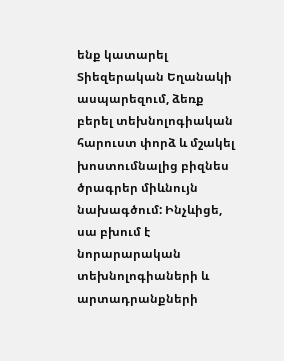ենք կատարել Տիեզերական Եղանակի ասպարեզում, ձեռք բերել տեխնոլոգիական հարուստ փորձ և մշակել խոստումնալից բիզնես ծրագրեր միևնույն նախագծում: Ինչևիցե, սա բխում է նորարարական տեխնոլոգիաների և արտադրանքների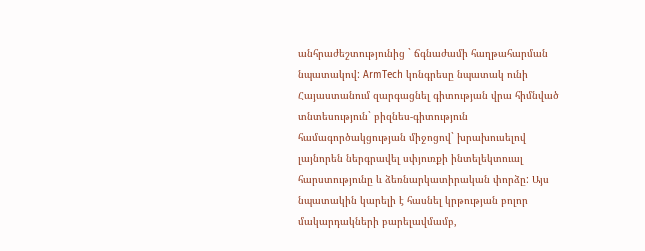անհրաժեշտությունից ` ճգնաժամի հաղթահարման նպատակով: ArmTech կոնգրեսը նպատակ ունի Հայաստանում զարգացնել գիտության վրա հիմնված տնտեսություն` բիզնես-գիտություն համագործակցության միջոցով` խրախուսելով լայնորեն ներգրավել սփյուռքի ինտելեկտուալ հարստությունը և ձեռնարկատիրական փորձը: Այս նպատակին կարելի է հասնել կրթության բոլոր մակարդակների բարելավմամբ,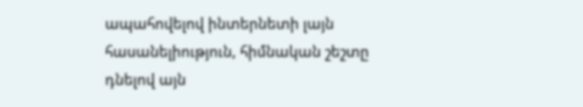ապահովելով ինտերնետի լայն հասանելիություն, հիմնական շեշտը դնելով այն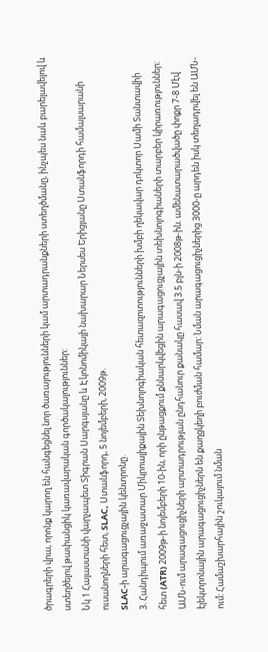ծրագրերի վրա, որոնք կարող են հանգեցնել նոր ծառայությունների կամ արտադրանքների ստեղծմանը, ինչպես նաև բարելավելով և ստեղծելով թափանցիկ կառավարական գործակալություններ:
Նկ 1 Հայաստանի վարչապետ Տիգրան Սարգսյանը և Էկոնոմիկայի նախարար Ներսես Երիցյանը Ստանֆորդի համալսարանի ուսանողների հետ, SLAC, Ստանֆորդ, 5 նոյեմբերի, 2009թ.
SLAC-ի արագացուցչային կենտրոնը.
3. Հանդիպում առաջատար Միկրոալիքային Տեխնոլոգիական հետազոտությունների խմբի ղեկավար դոկտոր Սամի Տանտավիի հետ (ATR) 2009թ-ի նոյեմբերի 10-ին, որի ընթացքում քննարկվեցին արագացուցչային տեխնոլոգիաների տարբեր կիրառություններ: ԱՄՆ-ում արագացուցիչների արտադրության ընդհանուր քանակը հասավ 3.5 բլն-ի 2008թ-ին. ամենատարածվածը փոքր 7-8 Մէվ էլեկտրոնային արագացուցիչներն են քաղցկեղի բուժման համար: Նման արագացուցիչներից 3000-ը արդեն իսկ տեղադրվել են ԱՄՆ-ում: Համաշխարհային շուկայում նման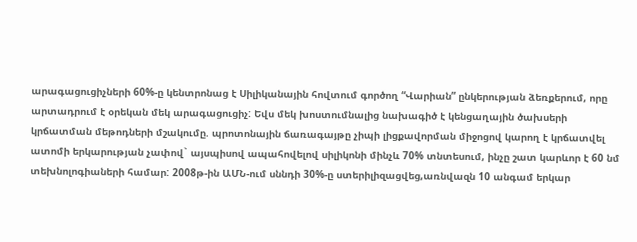արագացուցիչների 60%-ը կենտրոնաց է Սիլիկանային հովտում գործող “Վարիան” ընկերության ձեռքերում, որը արտադրում է օրեկան մեկ արագացուցիչ: Եվս մեկ խոստումնալից նախագիծ է կենցաղային ծախսերի կրճատման մեթոդների մշակումը. պրոտոնային ճառագայթը չիպի լիցքավորման միջոցով կարող է կրճատվել ատոմի երկարության չափով` այսպիսով ապահովելով սիլիկոնի մինչև 70% տնտեսում, ինչը շատ կարևոր է 60 նմ տեխնոլոգիաների համար: 2008թ-ին ԱՄՆ-ում սննդի 30%-ը ստերիլիզացվեց,առնվազն 10 անգամ երկար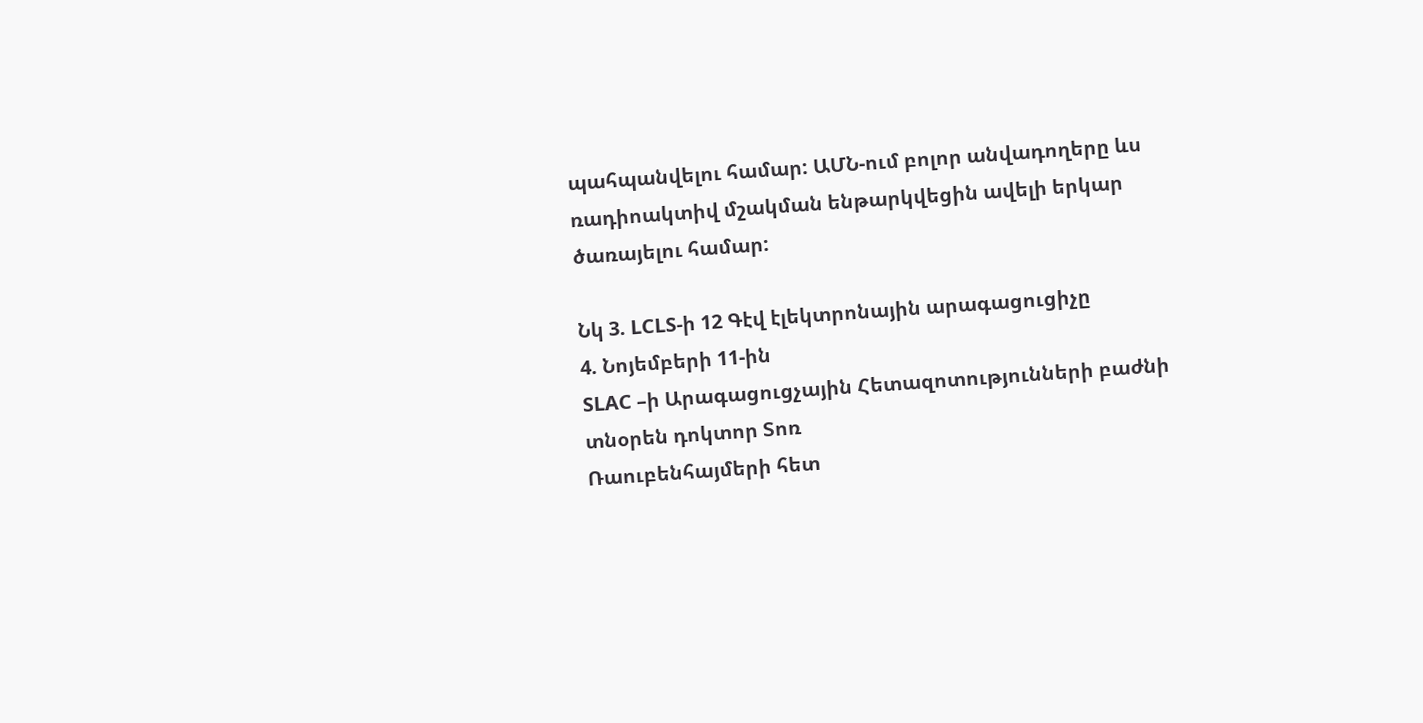պահպանվելու համար: ԱՄՆ-ում բոլոր անվադողերը ևս ռադիոակտիվ մշակման ենթարկվեցին ավելի երկար ծառայելու համար:

Նկ 3. LCLS-ի 12 Գէվ էլեկտրոնային արագացուցիչը
4. Նոյեմբերի 11-ին
SLAC –ի Արագացուցչային Հետազոտությունների բաժնի տնօրեն դոկտոր Տոռ
Ռաուբենհայմերի հետ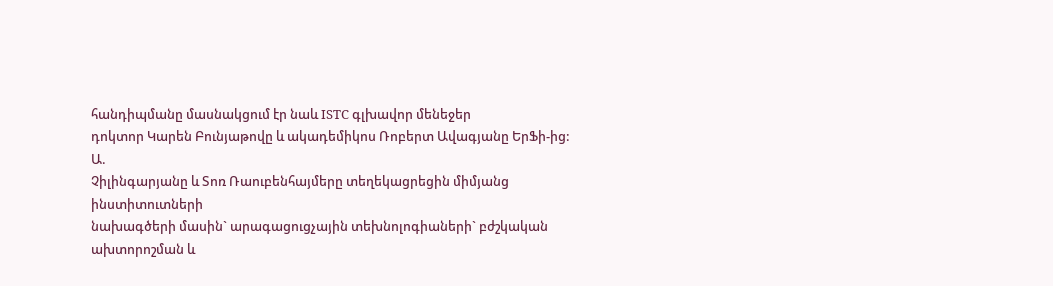հանդիպմանը մասնակցում էր նաև ISTC գլխավոր մենեջեր
դոկտոր Կարեն Բունյաթովը և ակադեմիկոս Ռոբերտ Ավագյանը ԵրՖի-ից: Ա.
Չիլինգարյանը և Տոռ Ռաուբենհայմերը տեղեկացրեցին միմյանց ինստիտուտների
նախագծերի մասին` արագացուցչային տեխնոլոգիաների` բժշկական ախտորոշման և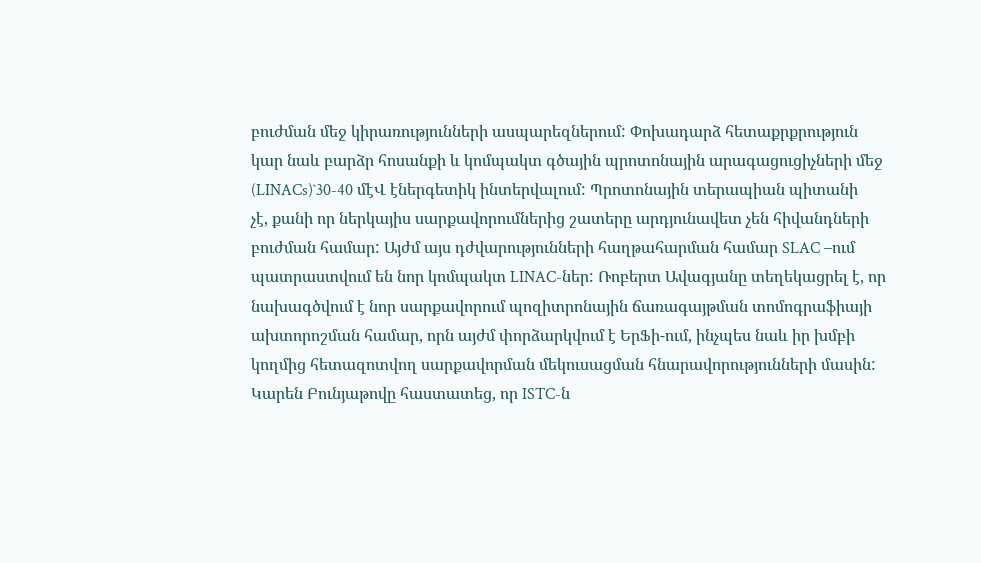բուժման մեջ կիրառությունների ասպարեզներում: Փոխադարձ հետաքրքրություն
կար նաև բարձր հոսանքի և կոմպակտ գծային պրոտոնային արագացուցիչների մեջ
(LINACs)`30-40 մէՎ էներգետիկ ինտերվալում: Պրոտոնային տերապիան պիտանի
չէ, քանի որ ներկայիս սարքավորումներից շատերը արդյունավետ չեն հիվանդների
բուժման համար: Այժմ այս դժվարությունների հաղթահարման համար SLAC –ում
պատրաստվում են նոր կոմպակտ LINAC-ներ: Ռոբերտ Ավագյանը տեղեկացրել է, որ
նախագծվում է նոր սարքավորում պոզիտրոնային ճառագայթման տոմոգրաֆիայի
ախտորոշման համար, որն այժմ փորձարկվում է ԵրՖի-ում, ինչպես նաև իր խմբի
կողմից հետազոտվող սարքավորման մեկուսացման հնարավորությունների մասին:
Կարեն Բունյաթովը հաստատեց, որ ISTC-ն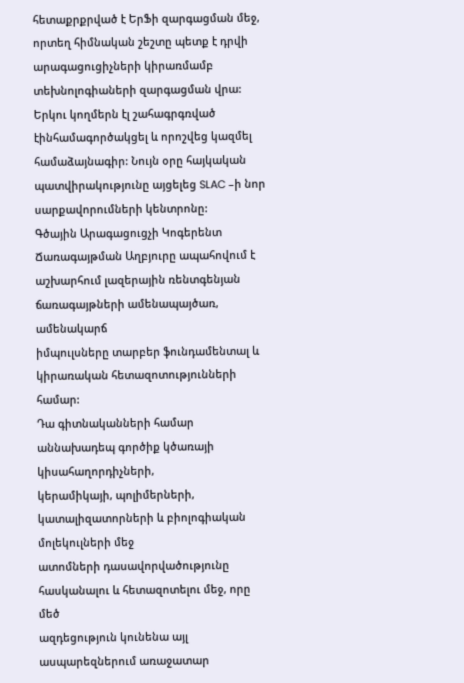հետաքրքրված է ԵրՖի զարգացման մեջ,
որտեղ հիմնական շեշտը պետք է դրվի արագացուցիչների կիրառմամբ
տեխնոլոգիաների զարգացման վրա: Երկու կողմերն էլ շահագրգռված էինհամագործակցել և որոշվեց կազմել համաձայնագիր: Նույն օրը հայկական
պատվիրակությունը այցելեց SLAC –ի նոր սարքավորումների կենտրոնը:
Գծային Արագացուցչի Կոգերենտ Ճառագայթման Աղբյուրը ապահովում է
աշխարհում լազերային ռենտգենյան ճառագայթների ամենապայծառ, ամենակարճ
իմպուլսները տարբեր ֆունդամենտալ և կիրառական հետազոտությունների համար:
Դա գիտնականների համար աննախադեպ գործիք կծառայի կիսահաղորդիչների,
կերամիկայի, պոլիմերների, կատալիզատորների և բիոլոգիական մոլեկուլների մեջ
ատոմների դասավորվածությունը հասկանալու և հետազոտելու մեջ, որը մեծ
ազդեցություն կունենա այլ ասպարեզներում առաջատար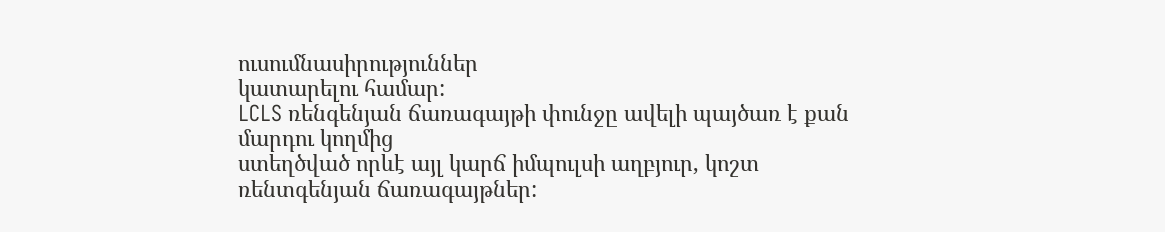ուսումնասիրություններ
կատարելու համար:
LCLS ռենգենյան ճառագայթի փունջը ավելի պայծառ է քան մարդու կողմից
ստեղծված որևէ այլ կարճ իմպուլսի աղբյուր, կոշտ ռենտգենյան ճառագայթներ: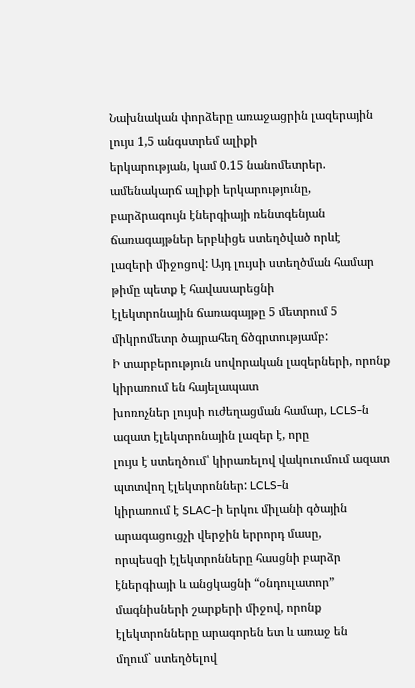Նախնական փորձերը առաջացրին լազերային լույս 1,5 անգստրեմ ալիքի
երկարության, կամ 0.15 նանոմետրեր. ամենակարճ ալիքի երկարությունը,
բարձրագույն էներգիայի ռենտգենյան ճառագայթներ երբևիցե ստեղծված որևէ
լազերի միջոցով: Այդ լույսի ստեղծման համար թիմը պետք է հավասարեցնի
էլեկտրոնային ճառագայթը 5 մետրում 5 միկրոմետր ծայրահեղ ճծգրտությամբ:
Ի տարբերություն սովորական լազերների, որոնք կիրառում են հայելապատ
խոռոչներ լույսի ուժեղացման համար, LCLS-ն ազատ էլեկտրոնային լազեր է, որը
լույս է ստեղծում՝ կիրառելով վակուումում ազատ պտտվող էլեկտրոններ: LCLS-ն
կիրառում է SLAC-ի երկու միլանի գծային արագացուցչի վերջին երրորդ մասը,
որպեսզի էլեկտրոնները հասցնի բարձր էներգիայի և անցկացնի “օնդուլատոր”
մագնիսների շարքերի միջով, որոնք էլեկտրոնները արագորեն ետ և առաջ են
մղում` ստեղծելով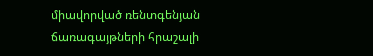միավորված ռենտգենյան ճառագայթների հրաշալի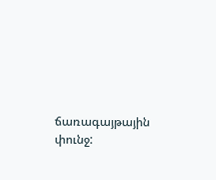ճառագայթային
փունջ: